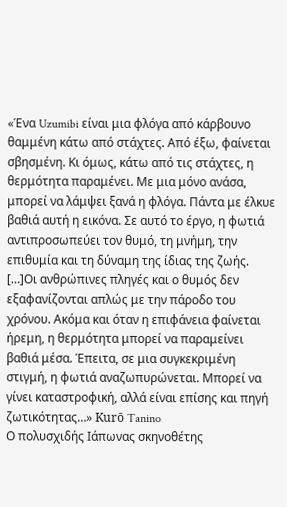«Ένα Uzumibi είναι μια φλόγα από κάρβουνο θαμμένη κάτω από στάχτες. Από έξω, φαίνεται σβησμένη. Κι όμως, κάτω από τις στάχτες, η θερμότητα παραμένει. Με μια μόνο ανάσα, μπορεί να λάμψει ξανά η φλόγα. Πάντα με έλκυε βαθιά αυτή η εικόνα. Σε αυτό το έργο, η φωτιά αντιπροσωπεύει τον θυμό, τη μνήμη, την επιθυμία και τη δύναμη της ίδιας της ζωής. […]Οι ανθρώπινες πληγές και ο θυμός δεν εξαφανίζονται απλώς με την πάροδο του χρόνου. Ακόμα και όταν η επιφάνεια φαίνεται ήρεμη, η θερμότητα μπορεί να παραμείνει βαθιά μέσα. Έπειτα, σε μια συγκεκριμένη στιγμή, η φωτιά αναζωπυρώνεται. Μπορεί να γίνει καταστροφική, αλλά είναι επίσης και πηγή ζωτικότητας…» Kurō Tanino
Ο πολυσχιδής Ιάπωνας σκηνοθέτης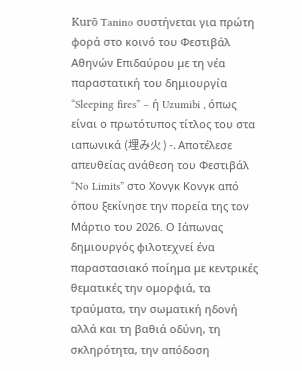Kurō Tanino συστήνεται για πρώτη φορά στο κοινό του Φεστιβάλ Αθηνών Επιδαύρου με τη νέα παραστατική του δημιουργία “Sleeping fires” – ή Uzumibi , όπως είναι ο πρωτότυπος τίτλος του στα ιαπωνικά (埋み火 ) -. Αποτέλεσε απευθείας ανάθεση του Φεστιβάλ “No Limits” στο Χονγκ Κονγκ από όπου ξεκίνησε την πορεία της τον Μάρτιο του 2026. Ο Ιάπωνας δημιουργός φιλοτεχνεί ένα παραστασιακό ποίημα με κεντρικές θεματικές την ομορφιά, τα τραύματα, την σωματική ηδονή αλλά και τη βαθιά οδύνη, τη σκληρότητα, την απόδοση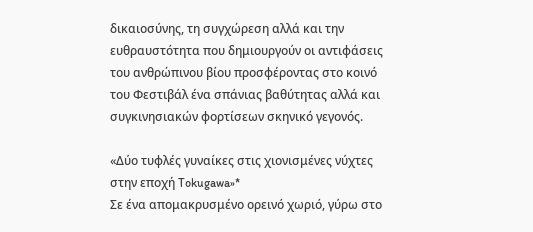δικαιοσύνης, τη συγχώρεση αλλά και την ευθραυστότητα που δημιουργούν οι αντιφάσεις του ανθρώπινου βίου προσφέροντας στο κοινό του Φεστιβάλ ένα σπάνιας βαθύτητας αλλά και συγκινησιακών φορτίσεων σκηνικό γεγονός.

«Δύο τυφλές γυναίκες στις χιονισμένες νύχτες στην εποχή Tokugawa»*
Σε ένα απομακρυσμένο ορεινό χωριό, γύρω στο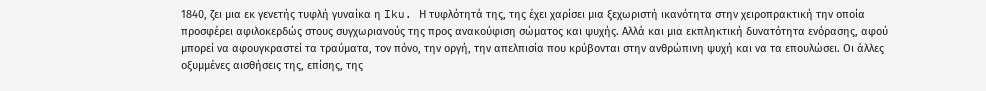1840, ζει μια εκ γενετής τυφλή γυναίκα η Iku. Η τυφλότητά της, της έχει χαρίσει μια ξεχωριστή ικανότητα στην χειροπρακτική την οποία προσφέρει αφιλοκερδώς στους συγχωριανούς της προς ανακούφιση σώματος και ψυχής. Αλλά και μια εκπληκτική δυνατότητα ενόρασης, αφού μπορεί να αφουγκραστεί τα τραύματα, τον πόνο, την οργή, την απελπισία που κρύβονται στην ανθρώπινη ψυχή και να τα επουλώσει. Οι άλλες οξυμμένες αισθήσεις της, επίσης, της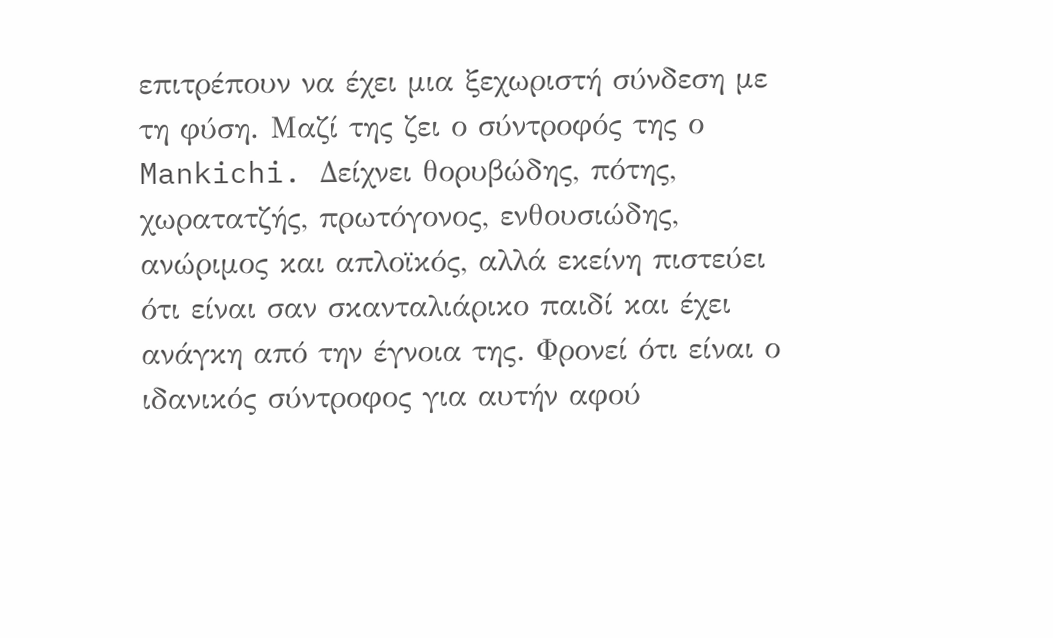επιτρέπουν να έχει μια ξεχωριστή σύνδεση με τη φύση. Μαζί της ζει ο σύντροφός της ο Mankichi. Δείχνει θορυβώδης, πότης, χωρατατζής, πρωτόγονος, ενθουσιώδης, ανώριμος και απλοϊκός, αλλά εκείνη πιστεύει ότι είναι σαν σκανταλιάρικο παιδί και έχει ανάγκη από την έγνοια της. Φρονεί ότι είναι ο ιδανικός σύντροφος για αυτήν αφού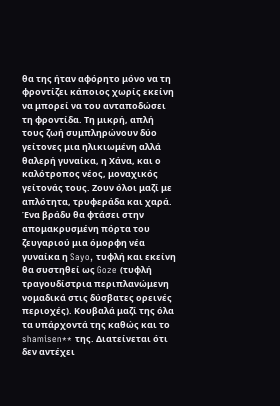θα της ήταν αφόρητο μόνο να τη φροντίζει κάποιος χωρίς εκείνη να μπορεί να του ανταποδώσει τη φροντίδα. Τη μικρή, απλή τους ζωή συμπληρώνουν δύο γείτονες μια ηλικιωμένη αλλά θαλερή γυναίκα, η Χάνα, και ο καλότροπος νέος, μοναχικός γείτονάς τους. Ζουν όλοι μαζί με απλότητα, τρυφεράδα και χαρά.
Ένα βράδυ θα φτάσει στην απομακρυσμένη πόρτα του ζευγαριού μια όμορφη νέα γυναίκα η Sayo, τυφλή και εκείνη θα συστηθεί ως Goze (τυφλή τραγουδίστρια περιπλανώμενη νομαδικά στις δύσβατες ορεινές περιοχές). Κουβαλά μαζί της όλα τα υπάρχοντά της καθώς και το shamisen** της. Διατείνεται ότι δεν αντέχει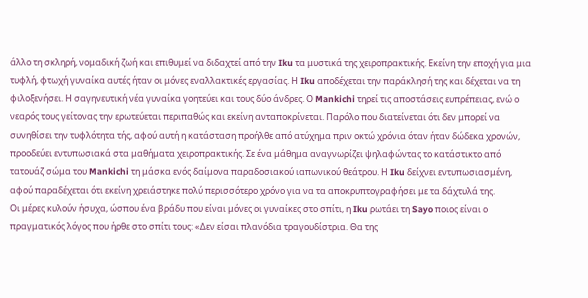άλλο τη σκληρή, νομαδική ζωή και επιθυμεί να διδαχτεί από την Iku τα μυστικά της χειροπρακτικής. Εκείνη την εποχή για μια τυφλή, φτωχή γυναίκα αυτές ήταν οι μόνες εναλλακτικές εργασίας. Η Iku αποδέχεται την παράκλησή της και δέχεται να τη φιλοξενήσει. Η σαγηνευτική νέα γυναίκα γοητεύει και τους δύο άνδρες. Ο Mankichi τηρεί τις αποστάσεις ευπρέπειας, ενώ ο νεαρός τους γείτονας την ερωτεύεται περιπαθώς και εκείνη ανταποκρίνεται. Παρόλο που διατείνεται ότι δεν μπορεί να συνηθίσει την τυφλότητα τής, αφού αυτή η κατάσταση προήλθε από ατύχημα πριν οκτώ χρόνια όταν ήταν δώδεκα χρονών, προοδεύει εντυπωσιακά στα μαθήματα χειροπρακτικής. Σε ένα μάθημα αναγνωρίζει ψηλαφώντας το κατάστικτο από τατουάζ σώμα του Mankichi τη μάσκα ενός δαίμονα παραδοσιακού ιαπωνικού θεάτρου. Η Iku δείχνει εντυπωσιασμένη, αφού παραδέχεται ότι εκείνη χρειάστηκε πολύ περισσότερο χρόνο για να τα αποκρυπτογραφήσει με τα δάχτυλά της.
Οι μέρες κυλούν ήσυχα, ώσπου ένα βράδυ που είναι μόνες οι γυναίκες στο σπίτι, η Iku ρωτάει τη Sayo ποιος είναι ο πραγματικός λόγος που ήρθε στο σπίτι τους: «Δεν είσαι πλανόδια τραγουδίστρια. Θα της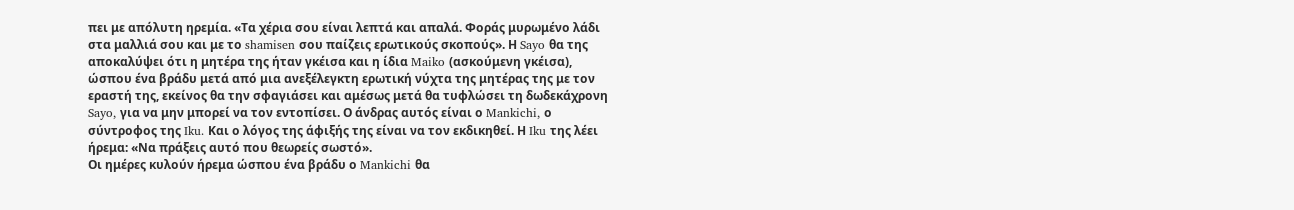πει με απόλυτη ηρεμία. «Τα χέρια σου είναι λεπτά και απαλά. Φοράς μυρωμένο λάδι στα μαλλιά σου και με το shamisen σου παίζεις ερωτικούς σκοπούς». Η Sayo θα της αποκαλύψει ότι η μητέρα της ήταν γκέισα και η ίδια Maiko (ασκούμενη γκέισα), ώσπου ένα βράδυ μετά από μια ανεξέλεγκτη ερωτική νύχτα της μητέρας της με τον εραστή της, εκείνος θα την σφαγιάσει και αμέσως μετά θα τυφλώσει τη δωδεκάχρονη Sayo, για να μην μπορεί να τον εντοπίσει. Ο άνδρας αυτός είναι ο Mankichi, ο σύντροφος της Iku. Και ο λόγος της άφιξής της είναι να τον εκδικηθεί. Η Iku της λέει ήρεμα: «Να πράξεις αυτό που θεωρείς σωστό».
Οι ημέρες κυλούν ήρεμα ώσπου ένα βράδυ ο Mankichi θα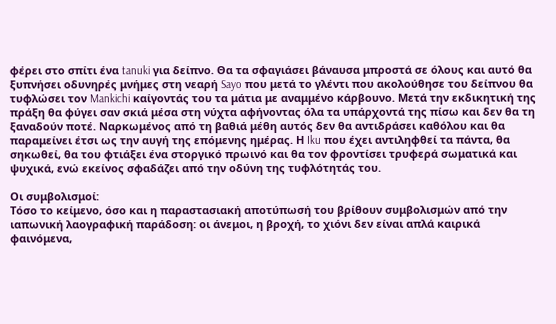φέρει στο σπίτι ένα tanuki για δείπνο. Θα τα σφαγιάσει βάναυσα μπροστά σε όλους και αυτό θα ξυπνήσει οδυνηρές μνήμες στη νεαρή Sayo που μετά το γλέντι που ακολούθησε του δείπνου θα τυφλώσει τον Mankichi καίγοντάς του τα μάτια με αναμμένο κάρβουνο. Μετά την εκδικητική της πράξη θα φύγει σαν σκιά μέσα στη νύχτα αφήνοντας όλα τα υπάρχοντά της πίσω και δεν θα τη ξαναδούν ποτέ. Ναρκωμένος από τη βαθιά μέθη αυτός δεν θα αντιδράσει καθόλου και θα παραμείνει έτσι ως την αυγή της επόμενης ημέρας. Η Iku που έχει αντιληφθεί τα πάντα, θα σηκωθεί, θα του φτιάξει ένα στοργικό πρωινό και θα τον φροντίσει τρυφερά σωματικά και ψυχικά, ενώ εκείνος σφαδάζει από την οδύνη της τυφλότητάς του.

Οι συμβολισμοί:
Τόσο το κείμενο, όσο και η παραστασιακή αποτύπωσή του βρίθουν συμβολισμών από την ιαπωνική λαογραφική παράδοση: οι άνεμοι, η βροχή, το χιόνι δεν είναι απλά καιρικά φαινόμενα,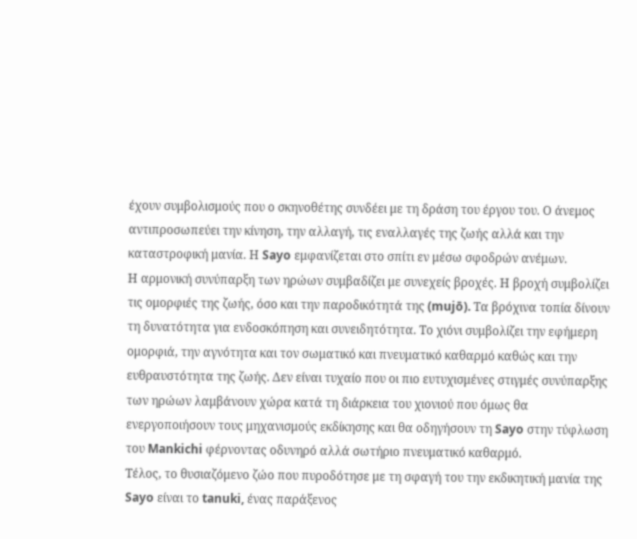έχουν συμβολισμούς που ο σκηνοθέτης συνδέει με τη δράση του έργου του. Ο άνεμος αντιπροσωπεύει την κίνηση, την αλλαγή, τις εναλλαγές της ζωής αλλά και την καταστροφική μανία. Η Sayo εμφανίζεται στο σπίτι εν μέσω σφοδρών ανέμων.
Η αρμονική συνύπαρξη των ηρώων συμβαδίζει με συνεχείς βροχές. Η βροχή συμβολίζει τις ομορφιές της ζωής, όσο και την παροδικότητά της (mujō). Τα βρόχινα τοπία δίνουν τη δυνατότητα για ενδοσκόπηση και συνειδητότητα. Το χιόνι συμβολίζει την εφήμερη ομορφιά, την αγνότητα και τον σωματικό και πνευματικό καθαρμό καθώς και την ευθραυστότητα της ζωής. Δεν είναι τυχαίο που οι πιο ευτυχισμένες στιγμές συνύπαρξης των ηρώων λαμβάνουν χώρα κατά τη διάρκεια του χιονιού που όμως θα ενεργοποιήσουν τους μηχανισμούς εκδίκησης και θα οδηγήσουν τη Sayo στην τύφλωση του Mankichi φέρνοντας οδυνηρό αλλά σωτήριο πνευματικό καθαρμό.
Τέλος, το θυσιαζόμενο ζώο που πυροδότησε με τη σφαγή του την εκδικητική μανία της Sayo είναι το tanuki, ένας παράξενος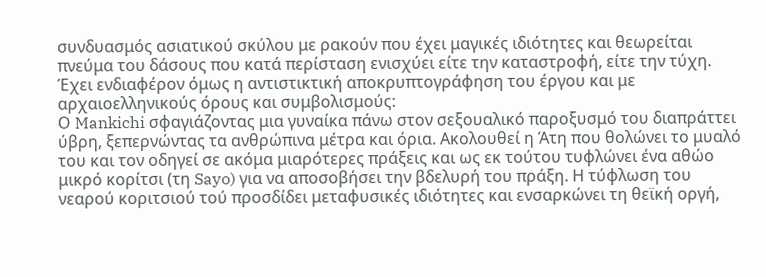συνδυασμός ασιατικού σκύλου με ρακούν που έχει μαγικές ιδιότητες και θεωρείται πνεύμα του δάσους που κατά περίσταση ενισχύει είτε την καταστροφή, είτε την τύχη. Έχει ενδιαφέρον όμως η αντιστικτική αποκρυπτογράφηση του έργου και με αρχαιοελληνικούς όρους και συμβολισμούς:
Ο Mankichi σφαγιάζοντας μια γυναίκα πάνω στον σεξουαλικό παροξυσμό του διαπράττει ύβρη, ξεπερνώντας τα ανθρώπινα μέτρα και όρια. Ακολουθεί η Άτη που θολώνει το μυαλό του και τον οδηγεί σε ακόμα μιαρότερες πράξεις και ως εκ τούτου τυφλώνει ένα αθώο μικρό κορίτσι (τη Sayo) για να αποσοβήσει την βδελυρή του πράξη. Η τύφλωση του νεαρού κοριτσιού τού προσδίδει μεταφυσικές ιδιότητες και ενσαρκώνει τη θεϊκή οργή,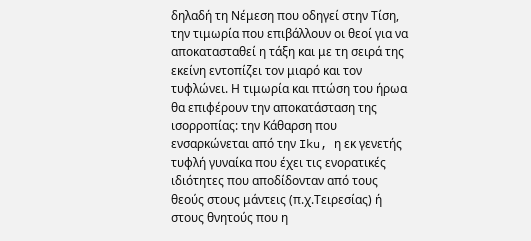δηλαδή τη Νέμεση που οδηγεί στην Τίση, την τιμωρία που επιβάλλουν οι θεοί για να αποκατασταθεί η τάξη και με τη σειρά της εκείνη εντοπίζει τον μιαρό και τον τυφλώνει. Η τιμωρία και πτώση του ήρωα θα επιφέρουν την αποκατάσταση της ισορροπίας: την Κάθαρση που ενσαρκώνεται από την Iku, η εκ γενετής τυφλή γυναίκα που έχει τις ενορατικές ιδιότητες που αποδίδονταν από τους θεούς στους μάντεις (π.χ.Τειρεσίας) ή στους θνητούς που η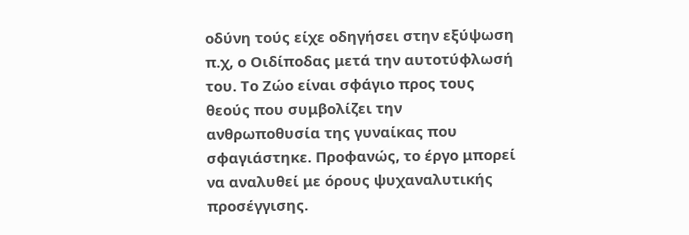οδύνη τούς είχε οδηγήσει στην εξύψωση π.χ, ο Οιδίποδας μετά την αυτοτύφλωσή του. Το Ζώο είναι σφάγιο προς τους θεούς που συμβολίζει την ανθρωποθυσία της γυναίκας που σφαγιάστηκε. Προφανώς, το έργο μπορεί να αναλυθεί με όρους ψυχαναλυτικής προσέγγισης.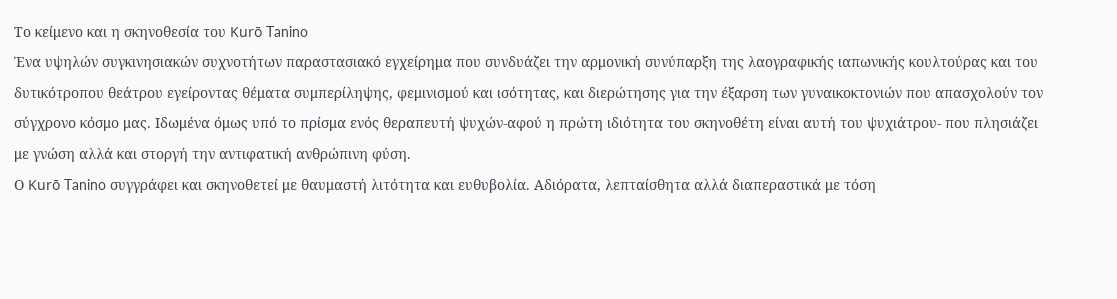Το κείμενο και η σκηνοθεσία του Kurō Tanino
Ένα υψηλών συγκινησιακών συχνοτήτων παραστασιακό εγχείρημα που συνδυάζει την αρμονική συνύπαρξη της λαογραφικής ιαπωνικής κουλτούρας και του δυτικότροπου θεάτρου εγείροντας θέματα συμπερίληψης, φεμινισμού και ισότητας, και διερώτησης για την έξαρση των γυναικοκτονιών που απασχολούν τον σύγχρονο κόσμο μας. Ιδωμένα όμως υπό το πρίσμα ενός θεραπευτή ψυχών-αφού η πρώτη ιδιότητα του σκηνοθέτη είναι αυτή του ψυχιάτρου- που πλησιάζει με γνώση αλλά και στοργή την αντιφατική ανθρώπινη φύση.
Ο Kurō Tanino συγγράφει και σκηνοθετεί με θαυμαστή λιτότητα και ευθυβολία. Αδιόρατα, λεπταίσθητα αλλά διαπεραστικά με τόση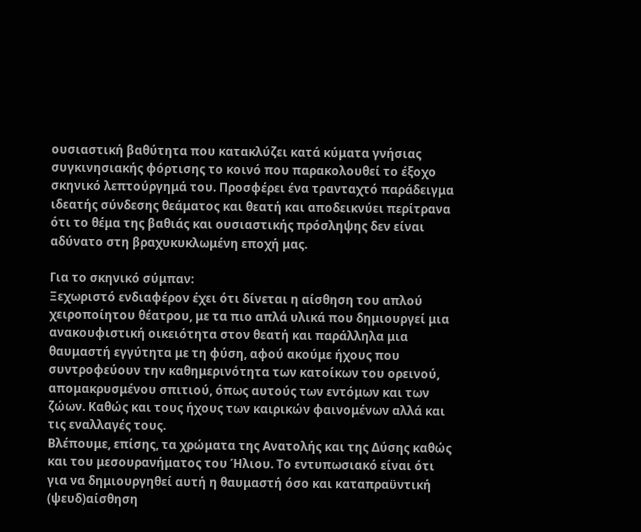ουσιαστική βαθύτητα που κατακλύζει κατά κύματα γνήσιας συγκινησιακής φόρτισης το κοινό που παρακολουθεί το έξοχο σκηνικό λεπτούργημά του. Προσφέρει ένα τρανταχτό παράδειγμα ιδεατής σύνδεσης θεάματος και θεατή και αποδεικνύει περίτρανα ότι το θέμα της βαθιάς και ουσιαστικής πρόσληψης δεν είναι αδύνατο στη βραχυκυκλωμένη εποχή μας.

Για το σκηνικό σύμπαν:
Ξεχωριστό ενδιαφέρον έχει ότι δίνεται η αίσθηση του απλού χειροποίητου θέατρου, με τα πιο απλά υλικά που δημιουργεί μια ανακουφιστική οικειότητα στον θεατή και παράλληλα μια θαυμαστή εγγύτητα με τη φύση, αφού ακούμε ήχους που συντροφεύουν την καθημερινότητα των κατοίκων του ορεινού, απομακρυσμένου σπιτιού, όπως αυτούς των εντόμων και των ζώων. Καθώς και τους ήχους των καιρικών φαινομένων αλλά και τις εναλλαγές τους.
Βλέπουμε, επίσης, τα χρώματα της Ανατολής και της Δύσης καθώς και του μεσουρανήματος του Ήλιου. Το εντυπωσιακό είναι ότι για να δημιουργηθεί αυτή η θαυμαστή όσο και καταπραϋντική (ψευδ)αίσθηση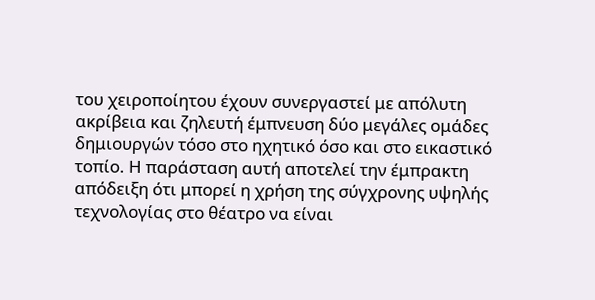του χειροποίητου έχουν συνεργαστεί με απόλυτη ακρίβεια και ζηλευτή έμπνευση δύο μεγάλες ομάδες δημιουργών τόσο στο ηχητικό όσο και στο εικαστικό τοπίο. Η παράσταση αυτή αποτελεί την έμπρακτη απόδειξη ότι μπορεί η χρήση της σύγχρονης υψηλής τεχνολογίας στο θέατρο να είναι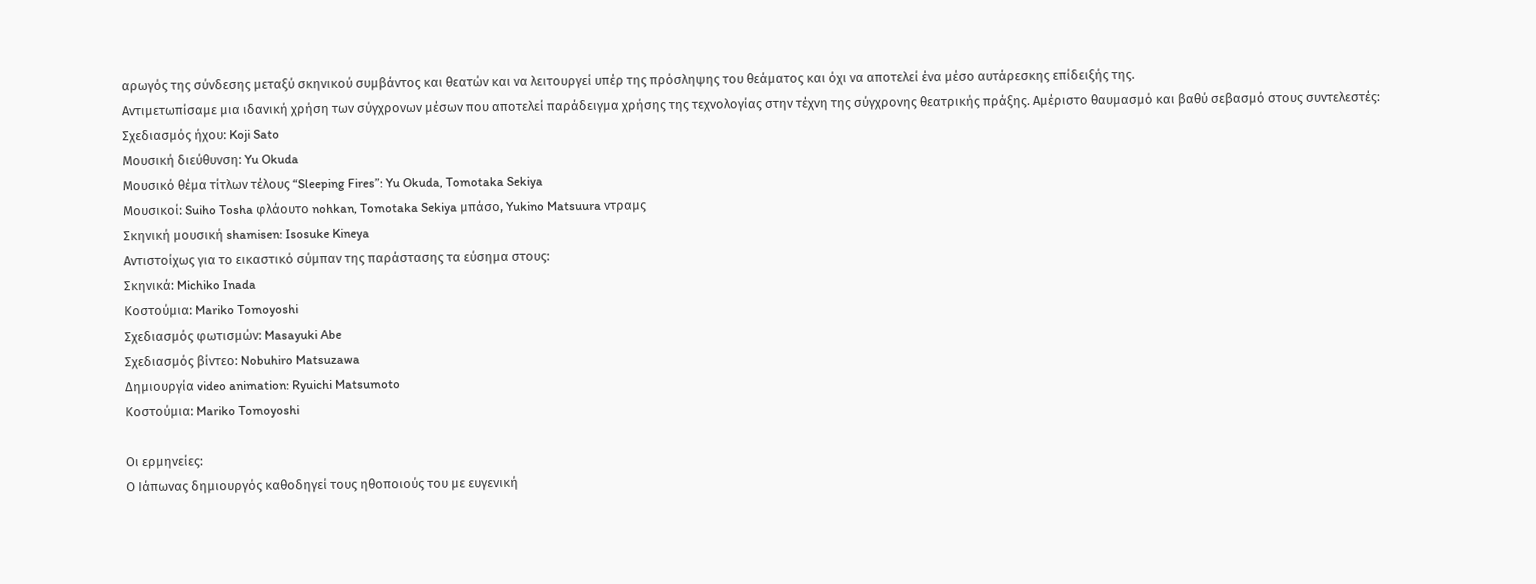αρωγός της σύνδεσης μεταξύ σκηνικού συμβάντος και θεατών και να λειτουργεί υπέρ της πρόσληψης του θεάματος και όχι να αποτελεί ένα μέσο αυτάρεσκης επίδειξής της.
Αντιμετωπίσαμε μια ιδανική χρήση των σύγχρονων μέσων που αποτελεί παράδειγμα χρήσης της τεχνολογίας στην τέχνη της σύγχρονης θεατρικής πράξης. Αμέριστο θαυμασμό και βαθύ σεβασμό στους συντελεστές:
Σχεδιασμός ήχου: Koji Sato
Μουσική διεύθυνση: Yu Okuda
Μουσικό θέμα τίτλων τέλους “Sleeping Fires”: Yu Okuda, Tomotaka Sekiya
Μουσικοί: Suiho Tosha φλάουτο nohkan, Tomotaka Sekiya μπάσο, Yukino Matsuura ντραμς
Σκηνική μουσική shamisen: Isosuke Kineya
Αντιστοίχως για το εικαστικό σύμπαν της παράστασης τα εύσημα στους:
Σκηνικά: Michiko Inada
Κοστούμια: Mariko Tomoyoshi
Σχεδιασμός φωτισμών: Masayuki Abe
Σχεδιασμός βίντεο: Nobuhiro Matsuzawa
Δημιουργία video animation: Ryuichi Matsumoto
Κοστούμια: Mariko Tomoyoshi

Οι ερμηνείες:
Ο Ιάπωνας δημιουργός καθοδηγεί τους ηθοποιούς του με ευγενική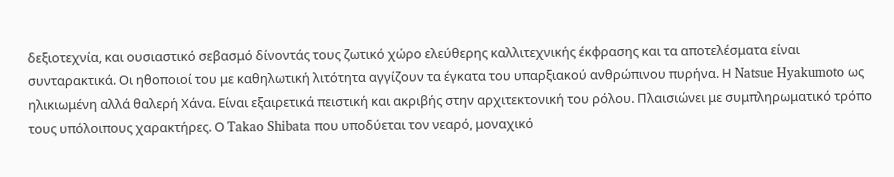δεξιοτεχνία, και ουσιαστικό σεβασμό δίνοντάς τους ζωτικό χώρο ελεύθερης καλλιτεχνικής έκφρασης και τα αποτελέσματα είναι συνταρακτικά. Οι ηθοποιοί του με καθηλωτική λιτότητα αγγίζουν τα έγκατα του υπαρξιακού ανθρώπινου πυρήνα. Η Natsue Hyakumoto ως ηλικιωμένη αλλά θαλερή Χάνα. Είναι εξαιρετικά πειστική και ακριβής στην αρχιτεκτονική του ρόλου. Πλαισιώνει με συμπληρωματικό τρόπο τους υπόλοιπους χαρακτήρες. Ο Takao Shibata που υποδύεται τον νεαρό, μοναχικό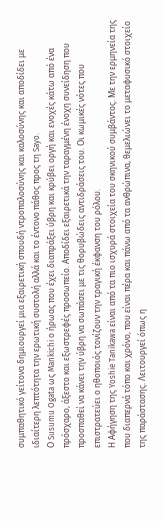συμπαθητικό γείτονα δημιουργεί μια εξαιρετική σπουδή ντροπαλοσύνης και καλοσύνης και αποδίδει με ιδιαίτερη λεπτότητα την ερωτική συστολή αλλά και το έντονο πάθος προς τη Sayo.
Ο Susumu Ogata ως Mankichi ο ήρωας που έχει διαπράξει ύβρη και κρύβει οργή και ενοχές κάτω από ένα πρόσχαρο, άξεστο και εξωστρεφές προσωπείο. Αποδίδει εξαιρετικά την ταραγμένη ένοχη συνείδηση που προσπαθεί να κάνει την ύβρη να σωπάσει με τις θορυβώδεις αντιδράσεις του. Οι κωμικές νότες που επιστρατεύει ο ηθοποιός τονίζουν την τραγική έκφανση του ρόλου.
Η Αφήγηση της Yoshie Tanikawa είναι από τα πιο ισχυρά στοιχεία του σκηνικού συμβάντος. Με την ερμηνεία της που διαπερνά τόπο και χρόνο, που είναι πέρα και πάνω από τα ανθρώπινα, θεμελιώνει το μεταφυσικό στοιχείο της παράστασης. Λειτουργεί όπως η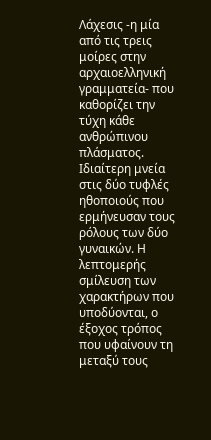Λάχεσις -η μία από τις τρεις μοίρες στην αρχαιοελληνική γραμματεία- που καθορίζει την τύχη κάθε ανθρώπινου πλάσματος.
Ιδιαίτερη μνεία στις δύο τυφλές ηθοποιούς που ερμήνευσαν τους ρόλους των δύο γυναικών. Η λεπτομερής σμίλευση των χαρακτήρων που υποδύονται, ο έξοχος τρόπος που υφαίνουν τη μεταξύ τους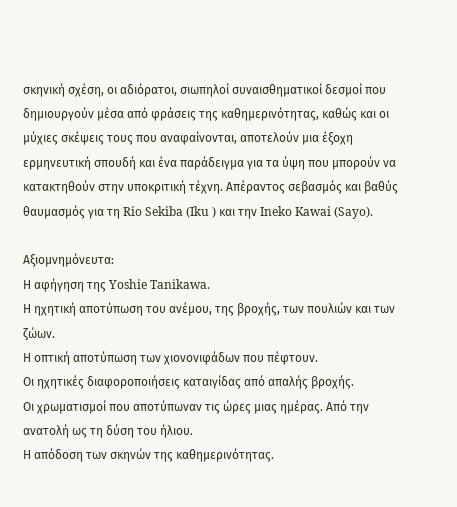σκηνική σχέση, οι αδιόρατοι, σιωπηλοί συναισθηματικοί δεσμοί που δημιουργούν μέσα από φράσεις της καθημερινότητας, καθώς και οι μύχιες σκέψεις τους που αναφαίνονται, αποτελούν μια έξοχη ερμηνευτική σπουδή και ένα παράδειγμα για τα ύψη που μπορούν να κατακτηθούν στην υποκριτική τέχνη. Απέραντος σεβασμός και βαθύς θαυμασμός για τη Rio Sekiba (Iku ) και την Ineko Kawai (Sayo).

Αξιομνημόνευτα:
Η αφήγηση της Yoshie Tanikawa.
Η ηχητική αποτύπωση του ανέμου, της βροχής, των πουλιών και των ζώων.
Η οπτική αποτύπωση των χιονονιφάδων που πέφτουν.
Οι ηχητικές διαφοροποιήσεις καταιγίδας από απαλής βροχής.
Οι χρωματισμοί που αποτύπωναν τις ώρες μιας ημέρας. Από την ανατολή ως τη δύση του ήλιου.
Η απόδοση των σκηνών της καθημερινότητας.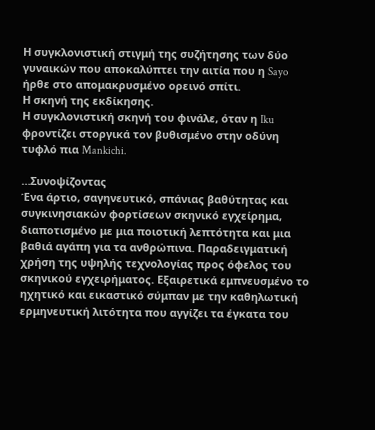Η συγκλονιστική στιγμή της συζήτησης των δύο γυναικών που αποκαλύπτει την αιτία που η Sayo ήρθε στο απομακρυσμένο ορεινό σπίτι.
Η σκηνή της εκδίκησης.
Η συγκλονιστική σκηνή του φινάλε, όταν η Iku φροντίζει στοργικά τον βυθισμένο στην οδύνη τυφλό πια Mankichi.

…Συνοψίζοντας
Ένα άρτιο, σαγηνευτικό, σπάνιας βαθύτητας και συγκινησιακών φορτίσεων σκηνικό εγχείρημα, διαποτισμένο με μια ποιοτική λεπτότητα και μια βαθιά αγάπη για τα ανθρώπινα. Παραδειγματική χρήση της υψηλής τεχνολογίας προς όφελος του σκηνικού εγχειρήματος. Εξαιρετικά εμπνευσμένο το ηχητικό και εικαστικό σύμπαν με την καθηλωτική ερμηνευτική λιτότητα που αγγίζει τα έγκατα του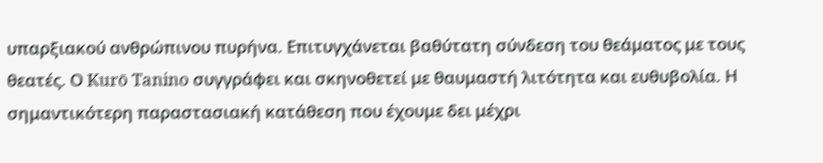υπαρξιακού ανθρώπινου πυρήνα. Επιτυγχάνεται βαθύτατη σύνδεση του θεάματος με τους θεατές. Ο Kurō Tanino συγγράφει και σκηνοθετεί με θαυμαστή λιτότητα και ευθυβολία. Η σημαντικότερη παραστασιακή κατάθεση που έχουμε δει μέχρι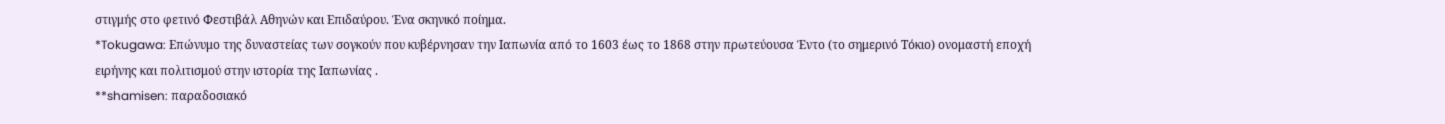στιγμής στο φετινό Φεστιβάλ Αθηνών και Επιδαύρου. Ένα σκηνικό ποίημα.
*Tokugawa: Επώνυμο της δυναστείας των σογκούν που κυβέρνησαν την Ιαπωνία από το 1603 έως το 1868 στην πρωτεύουσα Έντο (το σημερινό Τόκιο) ονομαστή εποχή ειρήνης και πολιτισμού στην ιστορία της Ιαπωνίας .
**shamisen: παραδοσιακό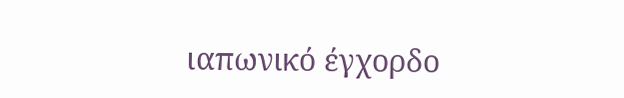ιαπωνικό έγχορδο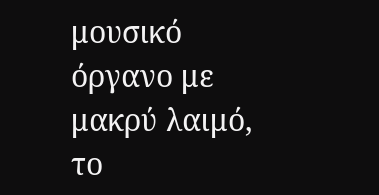μουσικό όργανο με μακρύ λαιμό, το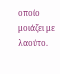οποίο μοιάζει με λαούτο.